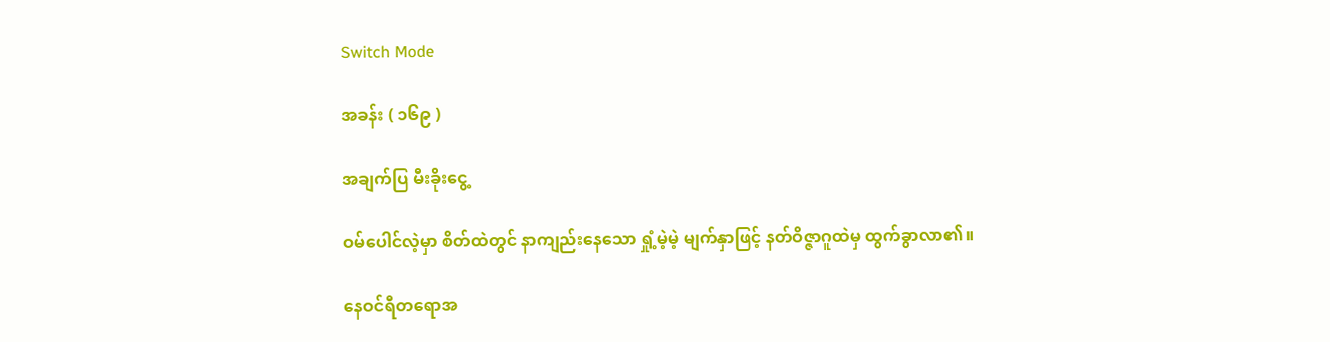Switch Mode

အခန်း ( ၁၆၉ )

အချက်ပြ မီးခိုးငွေ့

ဝမ်ပေါင်လဲ့မှာ စိတ်ထဲတွင် နာကျည်းနေသော ရှုံ့မဲ့မဲ့ မျက်နှာဖြင့် နတ်ဝိဇ္ဇာဂူထဲမှ ထွက်ခွာလာ၏။

နေဝင်ရီတရောအ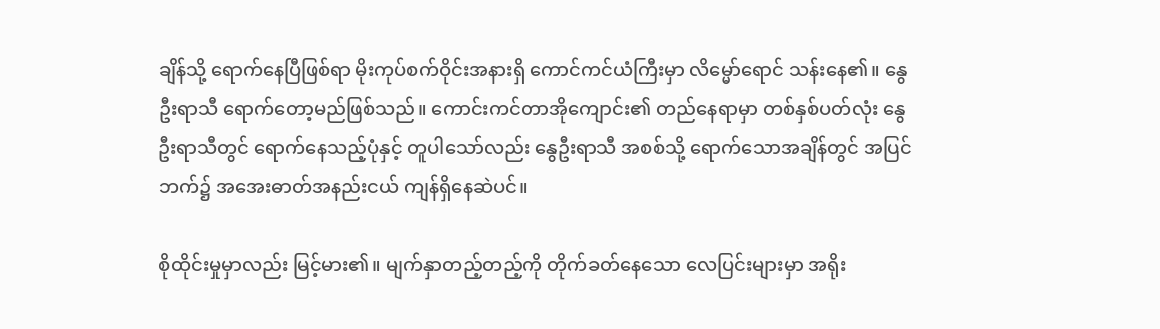ချိန်သို့ ရောက်နေပြီဖြစ်ရာ မိုးကုပ်စက်ဝိုင်းအနားရှိ ကောင်ကင်ယံကြီးမှာ လိမ္မော်ရောင် သန်းနေ၏။ နွေဦးရာသီ ရောက်တော့မည်ဖြစ်သည်။ ကောင်းကင်တာအိုကျောင်း၏ တည်နေရာမှာ တစ်နှစ်ပတ်လုံး နွေဦးရာသီတွင် ရောက်နေသည့်ပုံနှင့် တူပါသော်လည်း နွေဦးရာသီ အစစ်သို့ ရောက်သောအချိန်တွင် အပြင်ဘက်၌ အအေးဓာတ်အနည်းငယ် ကျန်ရှိနေဆဲပင်။

စိုထိုင်းမှုမှာလည်း မြင့်မား၏။ မျက်နှာတည့်တည့်ကို တိုက်ခတ်နေသော လေပြင်းများမှာ အရိုး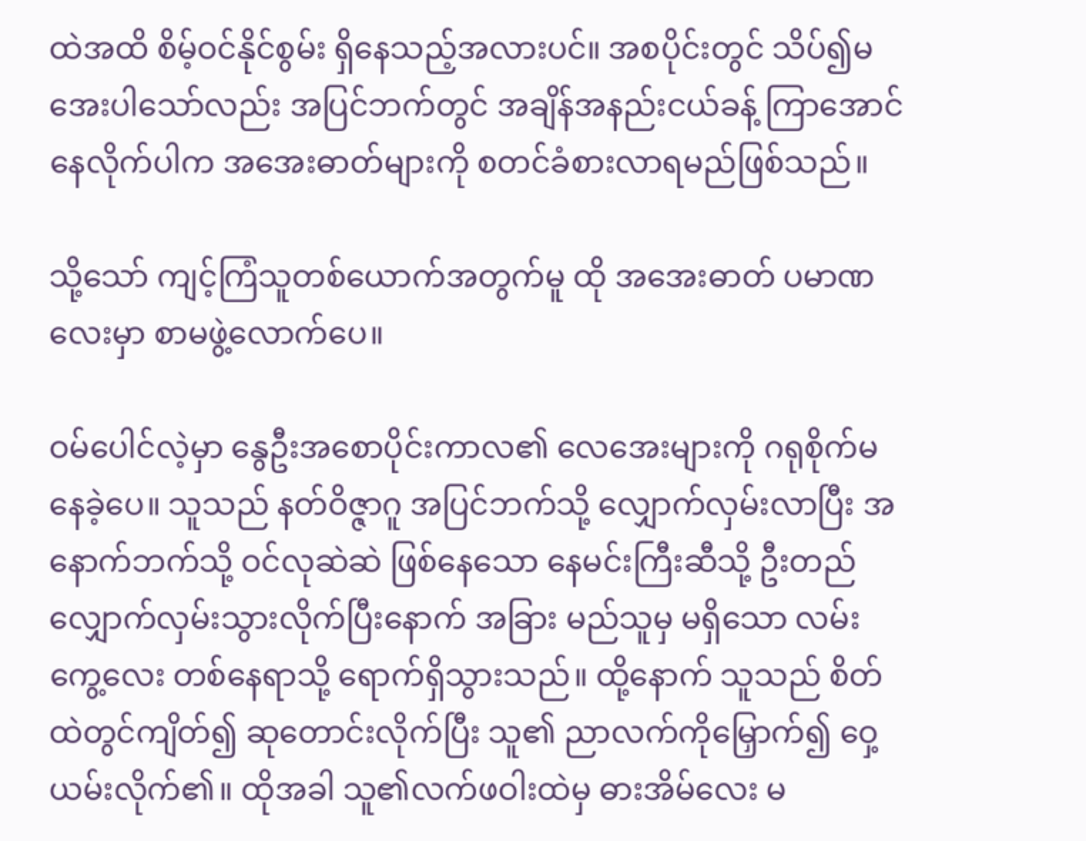ထဲအထိ စိမ့်ဝင်နိုင်စွမ်း ရှိနေသည့်အလားပင်။ အစပိုင်းတွင် သိပ်၍မအေးပါသော်လည်း အပြင်ဘက်တွင် အချိန်အနည်းငယ်ခန့် ကြာအောင် နေလိုက်ပါက အအေးဓာတ်များကို စတင်ခံစားလာရမည်ဖြစ်သည်။

သို့သော် ကျင့်ကြံသူတစ်ယောက်အတွက်မူ ထို အအေးဓာတ် ပမာဏလေးမှာ စာမဖွဲ့လောက်ပေ။

ဝမ်ပေါင်လဲ့မှာ နွေဦးအစောပိုင်းကာလ၏ လေအေးများကို ဂရုစိုက်မနေခဲ့ပေ။ သူသည် နတ်ဝိဇ္ဇာဂူ အပြင်ဘက်သို့ လျှောက်လှမ်းလာပြီး အနောက်ဘက်သို့ ဝင်လုဆဲဆဲ ဖြစ်နေသော နေမင်းကြီးဆီသို့ ဦးတည်လျှောက်လှမ်းသွားလိုက်ပြီးနောက် အခြား မည်သူမှ မရှိသော လမ်းကွေ့လေး တစ်နေရာသို့ ရောက်ရှိသွားသည်။ ထို့နောက် သူသည် စိတ်ထဲတွင်ကျိတ်၍ ဆုတောင်းလိုက်ပြီး သူ၏ ညာလက်ကိုမြှောက်၍ ဝှေ့ယမ်းလိုက်၏။ ထိုအခါ သူ၏လက်ဖဝါးထဲမှ ဓားအိမ်လေး မ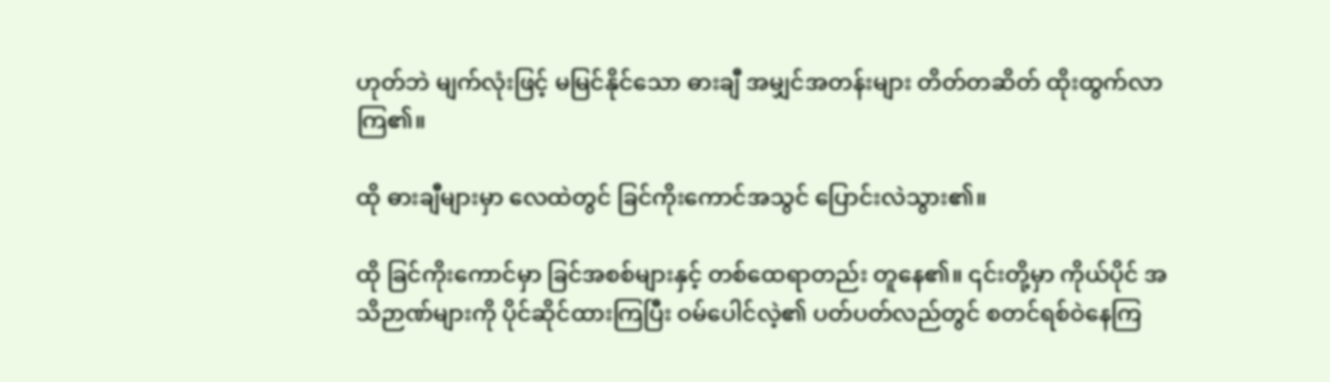ဟုတ်ဘဲ မျက်လုံးဖြင့် မမြင်နိုင်သော ဓားချီ အမျှင်အတန်းများ တိတ်တဆိတ် ထိုးထွက်လာကြ၏။

ထို ဓားချီများမှာ လေထဲတွင် ခြင်ကိုးကောင်အသွင် ပြောင်းလဲသွား၏။

ထို ခြင်ကိုးကောင်မှာ ခြင်အစစ်များနှင့် တစ်ထေရာတည်း တူနေ၏။ ၎င်းတို့မှာ ကိုယ်ပိုင် အသိဉာဏ်များကို ပိုင်ဆိုင်ထားကြပြီး ဝမ်ပေါင်လဲ့၏ ပတ်ပတ်လည်တွင် စတင်ရစ်ဝဲနေကြ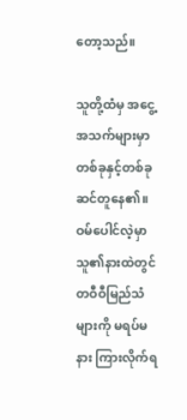တော့သည်။

သူတို့ထံမှ အငွေ့အသက်များမှာ တစ်ခုနှင့်တစ်ခု ဆင်တူနေ၏။ ဝမ်ပေါင်လဲ့မှာ သူ၏နားထဲတွင် တဝီဝီမြည်သံများကို မရပ်မနား ကြားလိုက်ရ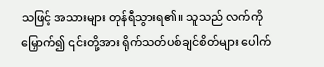သဖြင့် အသားများ တုန်ရီသွားရ၏။ သူသည် လက်ကိုမြှောက်၍ ၎င်းတို့အား ရိုက်သတ်ပစ်ချင်စိတ်များ ပေါက်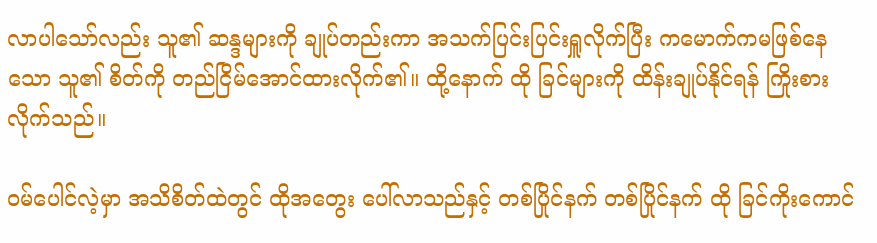လာပါသော်လည်း သူ၏ ဆန္ဒများကို ချုပ်တည်းကာ အသက်ပြင်းပြင်းရှူလိုက်ပြီး ကမောက်ကမဖြစ်နေသော သူ၏ စိတ်ကို တည်ငြိမ်အောင်ထားလိုက်၏။ ထို့နောက် ထို ခြင်များကို ထိန်းချုပ်နိုင်ရန် ကြိုးစားလိုက်သည်။

ဝမ်ပေါင်လဲ့မှာ အသိစိတ်ထဲတွင် ထိုအတွေး ပေါ်လာသည်နှင့် တစ်ပြိုင်နက် တစ်ပြိုင်နက် ထို ခြင်ကိုးကောင်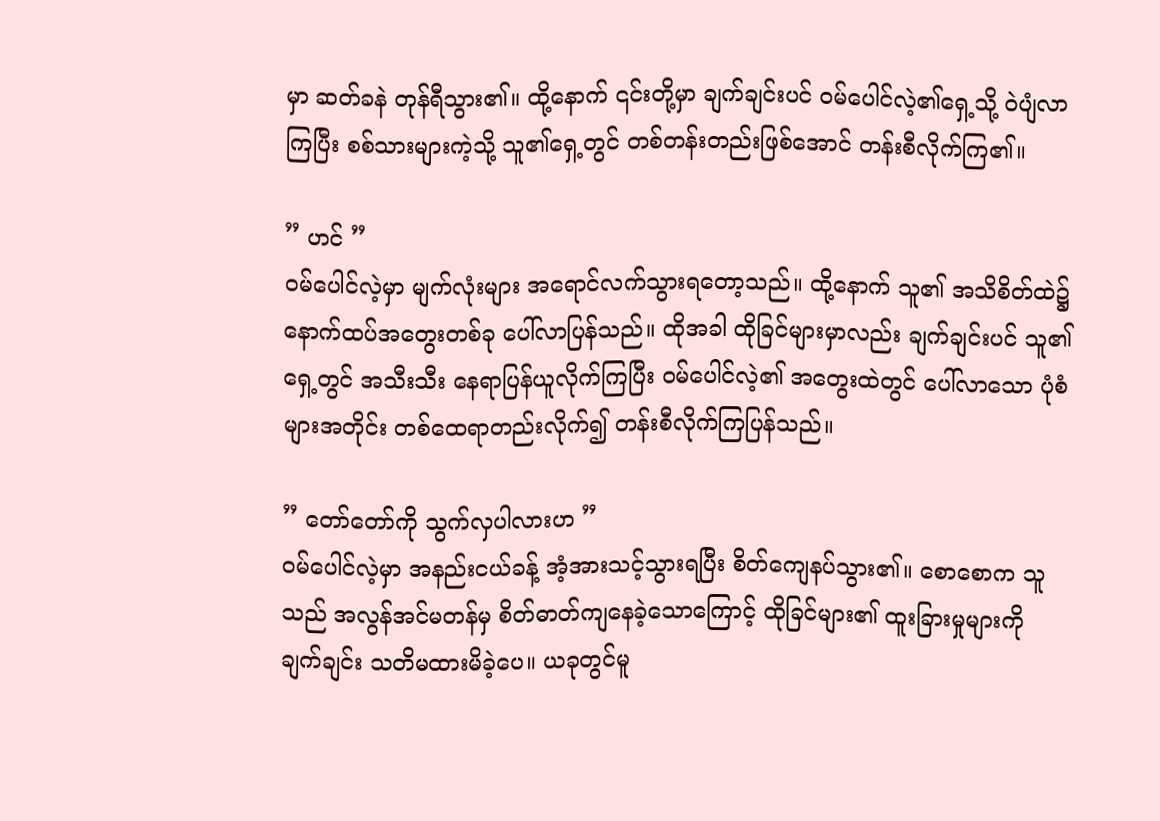မှာ ဆတ်ခနဲ တုန်ရီသွား၏။ ထို့နောက် ၎င်းတို့မှာ ချက်ချင်းပင် ဝမ်ပေါင်လဲ့၏ရှေ့သို့ ဝဲပျံလာကြပြီး စစ်သားများကဲ့သို့ သူ၏ရှေ့တွင် တစ်တန်းတည်းဖြစ်အောင် တန်းစီလိုက်ကြ၏။

” ဟင် ”
ဝမ်ပေါင်လဲ့မှာ မျက်လုံးများ အရောင်လက်သွားရတော့သည်။ ထို့နောက် သူ၏ အသိစိတ်ထဲ၌ နောက်ထပ်အတွေးတစ်ခု ပေါ်လာပြန်သည်။ ထိုအခါ ထိုခြင်များမှာလည်း ချက်ချင်းပင် သူ၏ ရှေ့တွင် အသီးသီး နေရာပြန်ယူလိုက်ကြပြီး ဝမ်ပေါင်လဲ့၏ အတွေးထဲတွင် ပေါ်လာသော ပုံစံများအတိုင်း တစ်ထေရာတည်းလိုက်၍ တန်းစီလိုက်ကြပြန်သည်။

” တော်တော်ကို သွက်လှပါလားဟ ”
ဝမ်ပေါင်လဲ့မှာ အနည်းငယ်ခန့် အံ့အားသင့်သွားရပြီး စိတ်ကျေနပ်သွား၏။ စောစောက သူသည် အလွန်အင်မတန်မှ စိတ်ဓာတ်ကျနေခဲ့သောကြောင့် ထိုခြင်များ၏ ထူးခြားမှုများကို ချက်ချင်း သတိမထားမိခဲ့ပေ။ ယခုတွင်မူ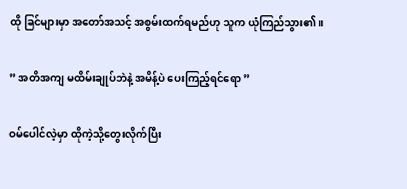ထို ခြင်များမှာ အတော်အသင့် အစွမ်းထက်ရမည်ဟု သူက ယုံကြည်သွား၏။

” အတိအကျ မထိမ်းချုပ်ဘဲနဲ့ အမိန့်ပဲ ပေးကြည့်ရင်ရော ”

ဝမ်ပေါင်လဲ့မှာ ထိုကဲ့သို့တွေးလိုက်ပြီး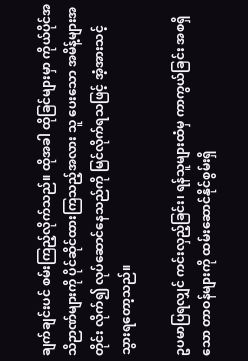ချက်ချင်းပင် စမ်းကြည့်လိုက်သည်။ ထိုအခါ ထိုခြင်များမှာ ကိုယ်ပိုင်အသိဉာဏ်များကို ပိုင်ဆိုင်ထားကြသည့်အလား သူ ပေးသော အမိန့်များအတိုင်း လိုက်၍ လုပ်ဆောင်နေသည်ကို မြင်လိုက်ရသဖြင့် အံ့အားသင့်သွားရတော့သည်။

ဥပမာပြရလျှင် ကင်းလှည့်ခြင်း၊ ရန်သူများထံမှ ကာကွယ်ခြင်း အစရှိသော တာဝန်များကို ထမ်းဆောင်နိုင်စွမ်းရှိ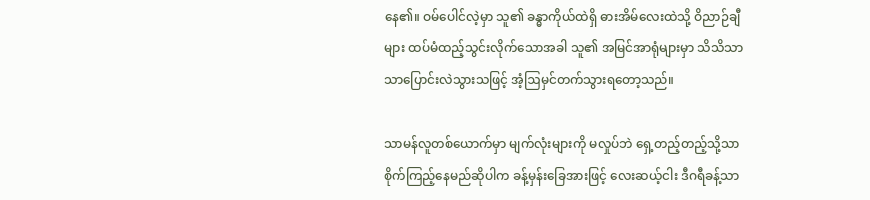နေ၏။ ဝမ်ပေါင်လဲ့မှာ သူ၏ ခန္ဓာကိုယ်ထဲရှိ ဓားအိမ်လေးထဲသို့ ဝိညာဉ်ချီများ ထပ်မံထည့်သွင်းလိုက်သောအခါ သူ၏ အမြင်အာရုံများမှာ သိသိသာသာပြောင်းလဲသွားသဖြင့် အံ့ဩမှင်တက်သွားရတော့သည်။

သာမန်လူတစ်ယောက်မှာ မျက်လုံးများကို မလှုပ်ဘဲ ရှေ့တည့်တည့်သို့သာ စိုက်ကြည့်နေမည်ဆိုပါက ခန့်မှန်းခြေအားဖြင့် လေးဆယ့်ငါး ဒီဂရီခန့်သာ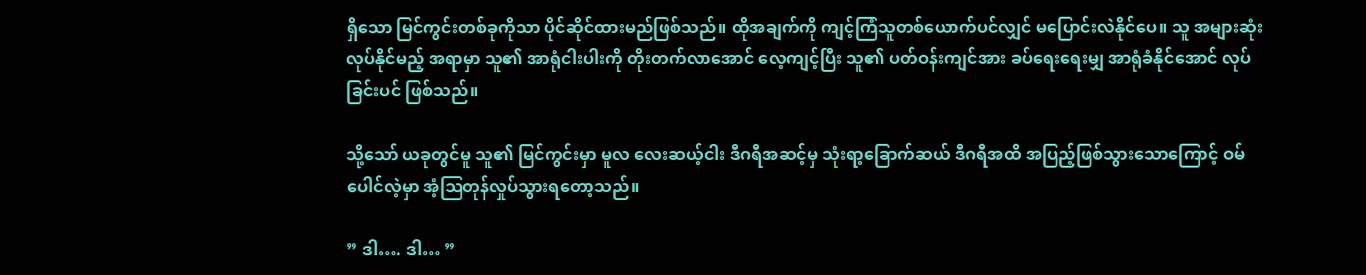ရှိသော မြင်ကွင်းတစ်ခုကိုသာ ပိုင်ဆိုင်ထားမည်ဖြစ်သည်။ ထိုအချက်ကို ကျင့်ကြံသူတစ်ယောက်ပင်လျှင် မပြောင်းလဲနိုင်ပေ။ သူ အများဆုံးလုပ်နိုင်မည့် အရာမှာ သူ၏ အာရုံငါးပါးကို တိုးတက်လာအောင် လေ့ကျင့်ပြီး သူ၏ ပတ်ဝန်းကျင်အား ခပ်ရေးရေးမျှ အာရုံခံနိုင်အောင် လုပ်ခြင်းပင် ဖြစ်သည်။

သို့သော် ယခုတွင်မူ သူ၏ မြင်ကွင်းမှာ မူလ လေးဆယ့်ငါး ဒီဂရီအဆင့်မှ သုံးရာ့ခြောက်ဆယ် ဒီဂရီအထိ အပြည့်ဖြစ်သွားသောကြောင့် ဝမ်ပေါင်လဲ့မှာ အံ့ဩတုန်လှုပ်သွားရတော့သည်။

” ဒါ…. ဒါ… ”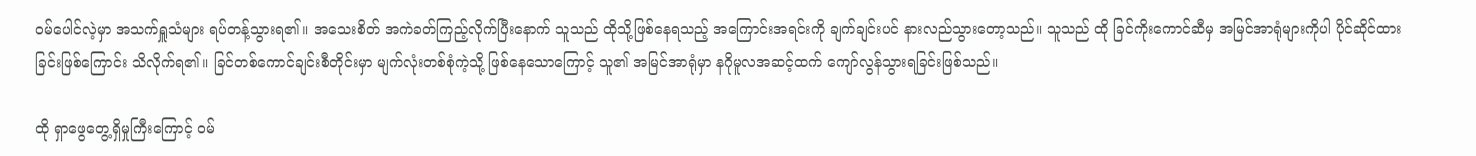ဝမ်ပေါင်လဲ့မှာ အသက်ရှူသံများ ရပ်တန့်သွားရ၏။ အသေးစိတ် အကဲခတ်ကြည့်လိုက်ပြီးနောက် သူသည် ထိုသို့ဖြစ်နေရသည့် အကြောင်းအရင်းကို ချက်ချင်းပင် နားလည်သွားတော့သည်။ သူသည် ထို ခြင်ကိုးကောင်ဆီမှ အမြင်အာရုံများကိုပါ ပိုင်ဆိုင်ထားခြင်းဖြစ်ကြောင်း သိလိုက်ရ၏။ ခြင်တစ်ကောင်ချင်းစီတိုင်းမှာ မျက်လုံးတစ်စုံကဲ့သို့ ဖြစ်နေသောကြောင့် သူ၏ အမြင်အာရုံမှာ နဂိုမူလအဆင့်ထက် ကျော်လွန်သွားရခြင်းဖြစ်သည်။

ထို ရှာဖွေတွေ့ရှိမှုကြီးကြောင့် ဝမ်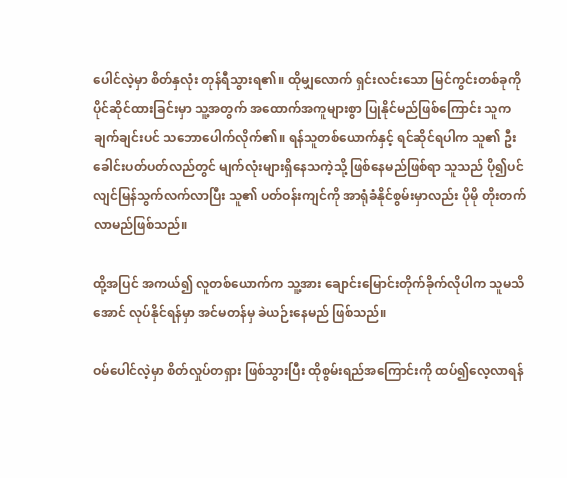ပေါင်လဲ့မှာ စိတ်နှလုံး တုန်ရီသွားရ၏။ ထိုမျှလောက် ရှင်းလင်းသော မြင်ကွင်းတစ်ခုကို ပိုင်ဆိုင်ထားခြင်းမှာ သူ့အတွက် အထောက်အကူများစွာ ပြုနိုင်မည်ဖြစ်ကြောင်း သူက ချက်ချင်းပင် သဘောပေါက်လိုက်၏။ ရန်သူတစ်ယောက်နှင့် ရင်ဆိုင်ရပါက သူ၏ ဦးခေါင်းပတ်ပတ်လည်တွင် မျက်လုံးများရှိနေသကဲ့သို့ ဖြစ်နေမည်ဖြစ်ရာ သူသည် ပို၍ပင် လျင်မြန်သွက်လက်လာပြီး သူ၏ ပတ်ဝန်းကျင်ကို အာရုံခံနိုင်စွမ်းမှာလည်း ပိုမို တိုးတက်လာမည်ဖြစ်သည်။

ထို့အပြင် အကယ်၍ လူတစ်ယောက်က သူ့အား ချောင်းမြောင်းတိုက်ခိုက်လိုပါက သူမသိအောင် လုပ်နိုင်ရန်မှာ အင်မတန်မှ ခဲယဉ်းနေမည် ဖြစ်သည်။

ဝမ်ပေါင်လဲ့မှာ စိတ်လှုပ်တရှား ဖြစ်သွားပြီး ထိုစွမ်းရည်အကြောင်းကို ထပ်၍လေ့လာရန်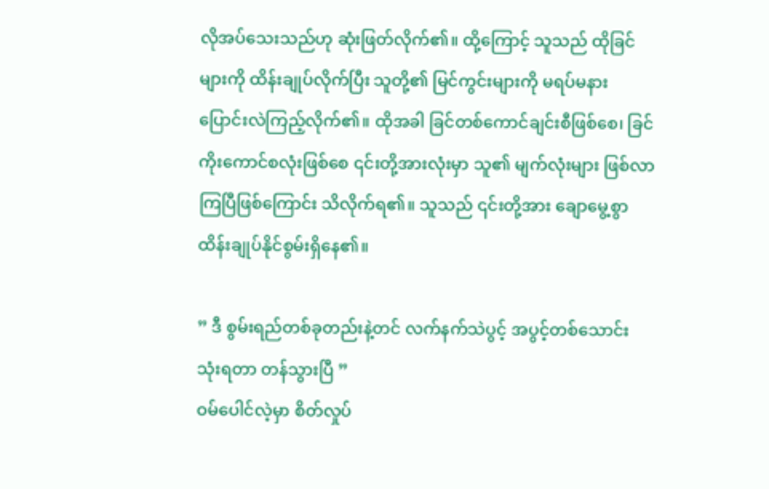လိုအပ်သေးသည်ဟု ဆုံးဖြတ်လိုက်၏။ ထို့ကြောင့် သူသည် ထိုခြင်များကို ထိန်းချုပ်လိုက်ပြီး သူတို့၏ မြင်ကွင်းများကို မရပ်မနား ပြောင်းလဲကြည့်လိုက်၏။ ထိုအခါ ခြင်တစ်ကောင်ချင်းစီဖြစ်စေ၊ ခြင်ကိုးကောင်စလုံးဖြစ်စေ ၎င်းတို့အားလုံးမှာ သူ၏ မျက်လုံးများ ဖြစ်လာကြပြီဖြစ်ကြောင်း သိလိုက်ရ၏။ သူသည် ၎င်းတို့အား ချောမွေ့စွာ ထိန်းချုပ်နိုင်စွမ်းရှိနေ၏။

” ဒီ စွမ်းရည်တစ်ခုတည်းနဲ့တင် လက်နက်သဲပွင့် အပွင့်တစ်သောင်း သုံးရတာ တန်သွားပြီ ”
ဝမ်ပေါင်လဲ့မှာ စိတ်လှုပ်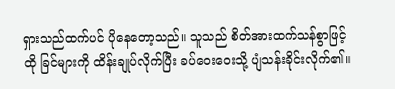ရှားသည်ထက်ပင် ပိုနေတော့သည်။ သူသည် စိတ်အားထက်သန်စွာဖြင့် ထို ခြင်များကို ထိန်းချုပ်လိုက်ပြီး ခပ်ဝေးဝေးသို့ ပျံသန်းခိုင်းလိုက်၏။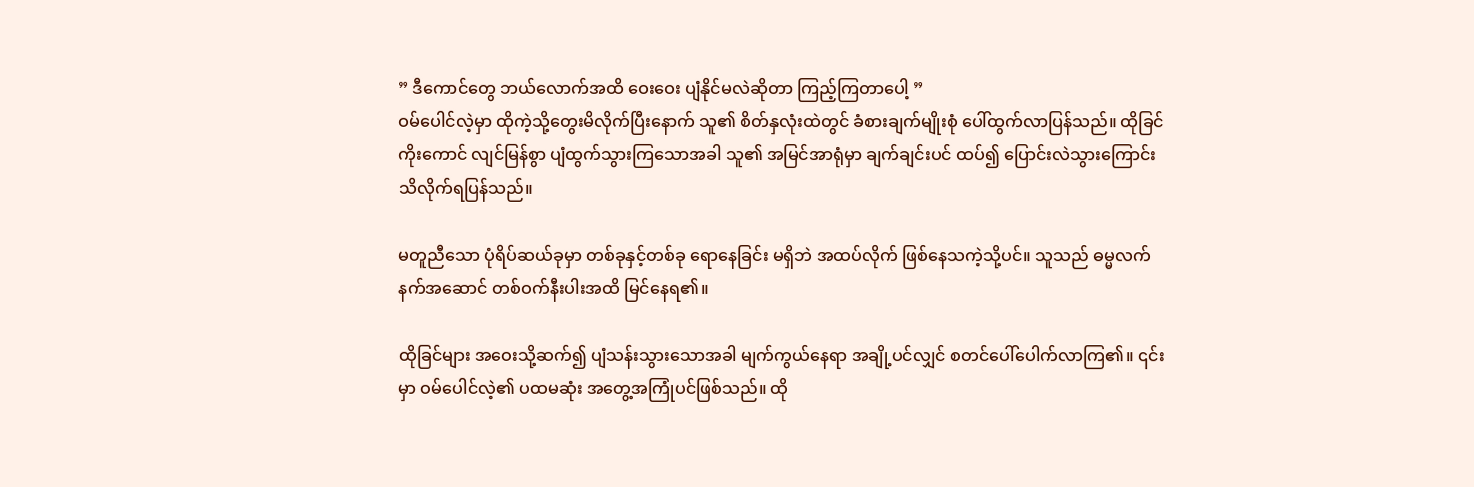” ဒီကောင်တွေ ဘယ်လောက်အထိ ဝေးဝေး ပျံနိုင်မလဲဆိုတာ ကြည့်ကြတာပေါ့ ”
ဝမ်ပေါင်လဲ့မှာ ထိုကဲ့သို့တွေးမိလိုက်ပြီးနောက် သူ၏ စိတ်နှလုံးထဲတွင် ခံစားချက်မျိုးစုံ ပေါ်ထွက်လာပြန်သည်။ ထိုခြင်ကိုးကောင် လျင်မြန်စွာ ပျံထွက်သွားကြသောအခါ သူ၏ အမြင်အာရုံမှာ ချက်ချင်းပင် ထပ်၍ ပြောင်းလဲသွားကြောင်း သိလိုက်ရပြန်သည်။

မတူညီသော ပုံရိပ်ဆယ်ခုမှာ တစ်ခုနှင့်တစ်ခု ရောနေခြင်း မရှိဘဲ အထပ်လိုက် ဖြစ်နေသကဲ့သို့ပင်။ သူသည် ဓမ္မလက်နက်အဆောင် တစ်ဝက်နီးပါးအထိ မြင်နေရ၏။

ထိုခြင်များ အဝေးသို့ဆက်၍ ပျံသန်းသွားသောအခါ မျက်ကွယ်နေရာ အချို့ပင်လျှင် စတင်ပေါ်ပေါက်လာကြ၏။ ၎င်းမှာ ဝမ်ပေါင်လဲ့၏ ပထမဆုံး အတွေ့အကြုံပင်ဖြစ်သည်။ ထို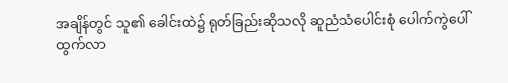အချိန်တွင် သူ၏ ခေါင်းထဲ၌ ရုတ်ခြည်းဆိုသလို ဆူညံသံပေါင်းစုံ ပေါက်ကွဲပေါ်ထွက်လာ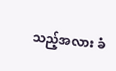သည့်အလား ခံ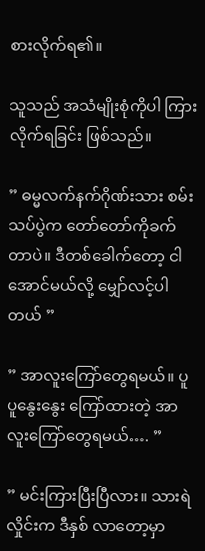စားလိုက်ရ၏။

သူသည် အသံမျိုးစုံကိုပါ ကြားလိုက်ရခြင်း ဖြစ်သည်။

” ဓမ္မလက်နက်ဂိုဏ်းသား စမ်းသပ်ပွဲက တော်တော်ကိုခက်တာပဲ။ ဒီတစ်ခေါက်တော့ ငါ အောင်မယ်လို့ မျှော်လင့်ပါတယ် ”

” အာလူးကြော်တွေရမယ်။ ပူပူနွေးနွေး ကြော်ထားတဲ့ အာလူးကြော်တွေရမယ်…. ”

” မင်းကြားပြီးပြီလား။ သားရဲလှိုင်းက ဒီနှစ် လာတော့မှာ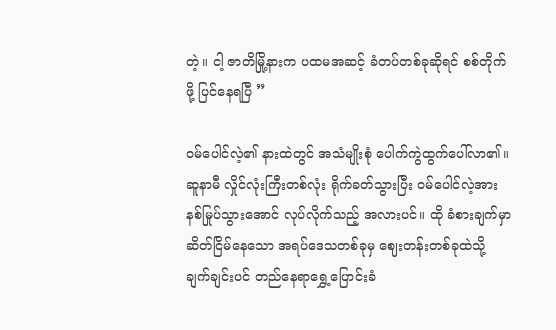တဲ့။ ငါ့ ဇာတိမြို့နားက ပထမအဆင့် ခံတပ်တစ်ခုဆိုရင် စစ်တိုက်ဖို့ ပြင်နေရပြီ ”

ဝမ်ပေါင်လဲ့၏ နားထဲတွင် အသံမျိုးစုံ ပေါက်ကွဲထွက်ပေါ်လာ၏။ ဆူနာမီ လှိုင်လုံးကြီးတစ်လုံး ရိုက်ခတ်သွားပြီး ဝမ်ပေါင်လဲ့အား နစ်မြုပ်သွားအောင် လုပ်လိုက်သည့် အလားပင်။ ထို ခံစားချက်မှာ ဆိတ်ငြိမ်နေသော အရပ်‌ဒေသတစ်ခုမှ ဈေးတန်းတစ်ခုထဲသို့ ချက်ချင်းပင် တည်နေရာရွှေ့ပြောင်းခံ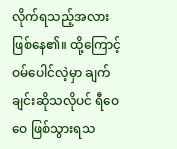လိုက်ရသည့်အလား ဖြစ်နေ၏။ ထို့ကြောင့် ဝမ်ပေါင်လဲ့မှာ ချက်ချင်းဆိုသလိုပင် ရီဝေဝေ ဖြစ်သွားရသ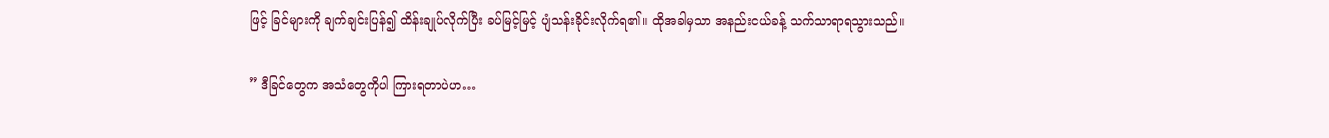ဖြင့် ခြင်များကို ချက်ချင်းပြန်၍ ထိန်းချုပ်လိုက်ပြီး ခပ်မြင့်မြင့် ပျံသန်းခိုင်းလိုက်ရ၏။ ထိုအခါမှသာ အနည်းငယ်ခန့် သက်သာရာရသွားသည်။

” ဒီခြင်တွေက အသံတွေကိုပါ ကြားရတာပဲဟ…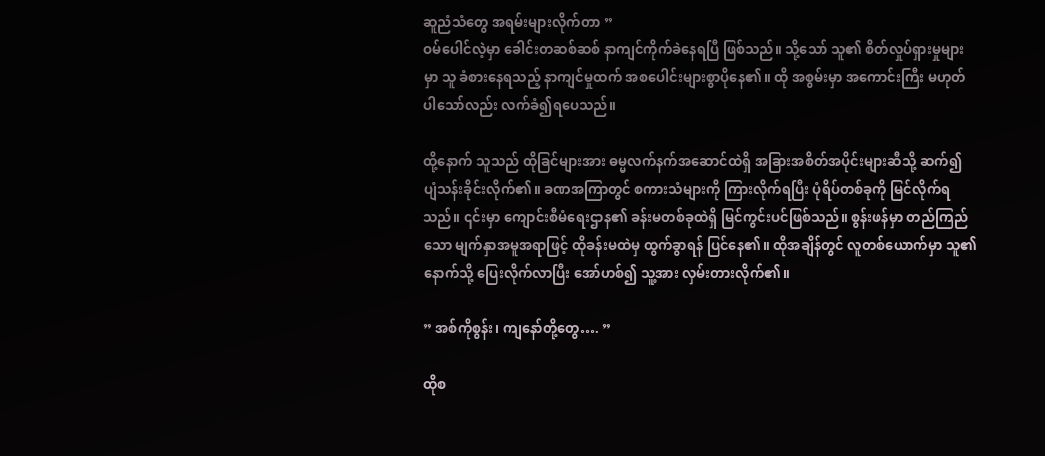ဆူညံသံတွေ အရမ်းများလိုက်တာ ”
ဝမ်ပေါင်လဲ့မှာ ခေါင်းတဆစ်ဆစ် နာကျင်ကိုက်ခဲနေရပြီ ဖြစ်သည်။ သို့သော် သူ၏ စိတ်လှုပ်ရှားမှုများမှာ သူ ခံစားနေရသည့် နာကျင်မှုထက် အစပေါင်းများစွာပိုနေ၏။ ထို အစွမ်းမှာ အကောင်းကြီး မဟုတ်ပါသော်လည်း လက်ခံ၍ရပေသည်။

ထို့နောက် သူသည် ထိုခြင်များအား ဓမ္မလက်နက်အဆောင်ထဲရှိ အခြားအစိတ်အပိုင်းများဆီသို့ ဆက်၍ ပျံသန်းခိုင်းလိုက်၏။ ခဏအကြာတွင် စကားသံများကို ကြားလိုက်ရပြီး ပုံရိပ်တစ်ခုကို မြင်လိုက်ရသည်။ ၎င်းမှာ ကျောင်းစီမံရေးဌာန၏ ခန်းမတစ်ခုထဲရှိ မြင်ကွင်းပင်ဖြစ်သည်။ စွန်းဖန်မှာ တည်ကြည်သော မျက်နှာအမူအရာဖြင့် ထိုခန်းမထဲမှ ထွက်ခွာရန် ပြင်နေ၏။ ထိုအချိန်တွင် လူတစ်ယောက်မှာ သူ၏နောက်သို့ ပြေးလိုက်လာပြီး အော်ဟစ်၍ သူ့အား လှမ်းတားလိုက်၏။

” အစ်ကိုစွန်း၊ ကျနော်တို့တွေ…. ”

ထိုစ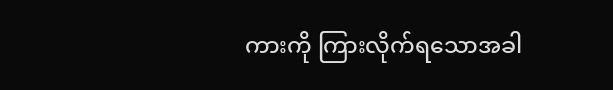ကားကို ကြားလိုက်ရသောအခါ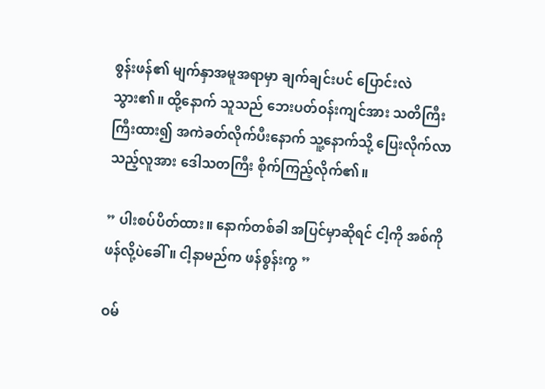စွန်းဖန်၏ မျက်နှာအမူအရာမှာ ချက်ချင်းပင် ပြောင်းလဲသွား၏။ ထို့နောက် သူသည် ဘေးပတ်ဝန်းကျင်အား သတိကြီးကြီးထား၍ အကဲခတ်လိုက်ပီးနောက် သူ့နောက်သို့ ပြေးလိုက်လာသည့်လူအား ဒေါသတကြီး စိုက်ကြည့်လိုက်၏။

” ပါးစပ်ပိတ်ထား။ နောက်တစ်ခါ အပြင်မှာဆိုရင် ငါ့ကို အစ်ကိုဖန်လို့ပဲခေါ်။ ငါ့နာမည်က ဖန်စွန်းကွ ”

ဝမ်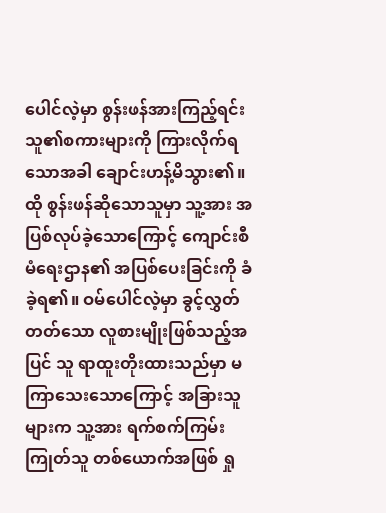ပေါင်လဲ့မှာ စွန်းဖန်အားကြည့်ရင်း သူ၏စကားများကို ကြားလိုက်ရသောအခါ ချောင်းဟန့်မိသွား၏။ ထို စွန်းဖန်ဆိုသောသူမှာ သူ့အား အပြစ်လုပ်ခဲ့သောကြောင့် ကျောင်းစီမံရေးဌာန၏ အပြစ်ပေးခြင်းကို ခံခဲ့ရ၏။ ဝမ်ပေါင်လဲ့မှာ ခွင့်လွှတ်တတ်သော လူစားမျိုးဖြစ်သည့်အပြင် သူ ရာထူးတိုးထားသည်မှာ မကြာသေးသောကြောင့် အခြားသူများက သူ့အား ရက်စက်ကြမ်းကြုတ်သူ တစ်ယောက်အဖြစ် ရှု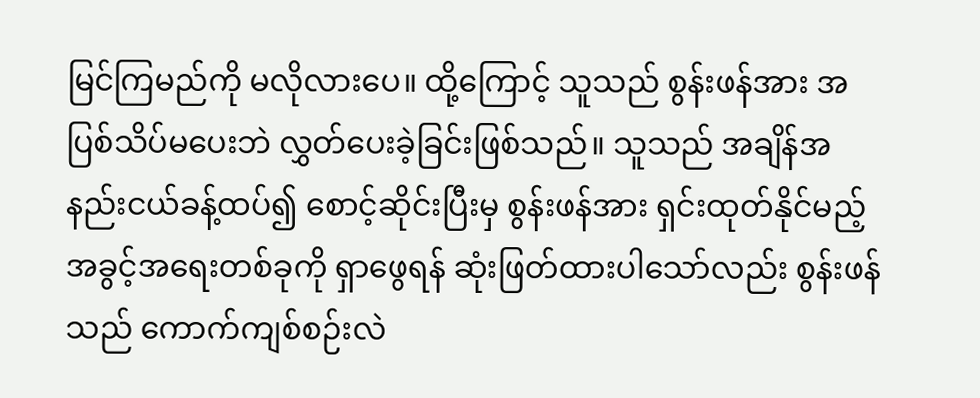မြင်ကြမည်ကို မလိုလားပေ။ ထို့ကြောင့် သူသည် စွန်းဖန်အား အပြစ်သိပ်‌မပေးဘဲ လွှတ်ပေးခဲ့ခြင်းဖြစ်သည်။ သူသည် အချိန်အနည်းငယ်ခန့်ထပ်၍ စောင့်ဆိုင်းပြီးမှ စွန်းဖန်အား ရှင်းထုတ်နိုင်မည့် အခွင့်အရေးတစ်ခုကို ရှာဖွေရန် ဆုံးဖြတ်ထားပါသော်လည်း စွန်းဖန်သည် ကောက်ကျစ်စဉ်းလဲ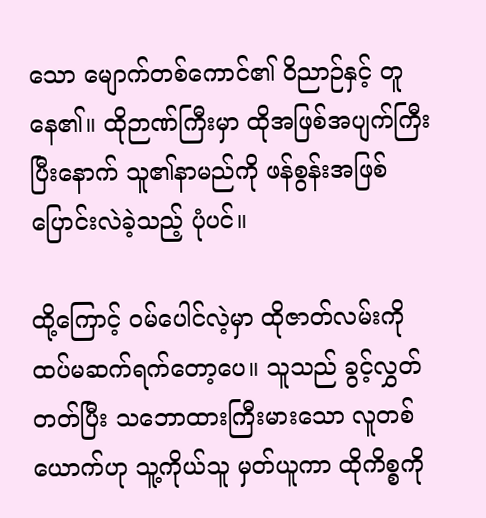သော မျောက်တစ်ကောင်၏ ဝိညာဉ်နှင့် တူနေ၏။ ထိုဉာဏ်ကြီးမှာ ထိုအဖြစ်အပျက်ကြီး ပြီးနောက် သူ၏နာမည်ကို ဖန်စွန်းအဖြစ် ပြောင်းလဲခဲ့သည့် ပုံပင်။

ထို့ကြောင့် ဝမ်ပေါင်လဲ့မှာ ထိုဇာတ်လမ်းကို ထပ်မဆက်ရက်တော့ပေ။ သူသည် ခွင့်လွှတ်တတ်ပြီး သဘောထားကြီးမားသော လူတစ်ယောက်ဟု သူ့ကိုယ်သူ မှတ်ယူကာ ထိုကိစ္စကို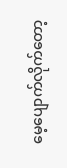မေ့ပျောက်လိုက်တော့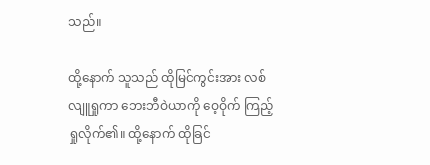သည်။

ထို့နောက် သူသည် ထိုမြင်ကွင်းအား လစ်လျူရှုကာ ဘေးဘီဝဲယာကို ဝေ့ဝိုက် ကြည့်ရှုလိုက်၏။ ထို့နောက် ထိုခြင်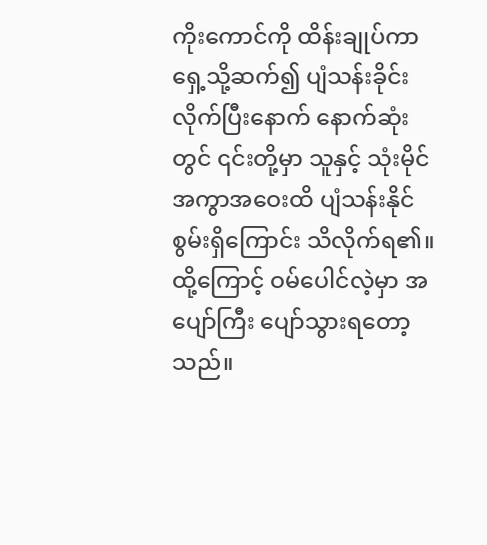ကိုးကောင်ကို ထိန်းချုပ်ကာ ရှေ့သို့ဆက်၍ ပျံသန်းခိုင်းလိုက်ပြီးနောက် နောက်ဆုံးတွင် ၎င်းတို့မှာ သူနှင့် သုံးမိုင်အကွာအဝေးထိ ပျံသန်းနိုင်စွမ်းရှိကြောင်း သိလိုက်ရ၏။ ထို့ကြောင့် ဝမ်ပေါင်လဲ့မှာ အပျော်ကြီး ပျော်သွားရတော့သည်။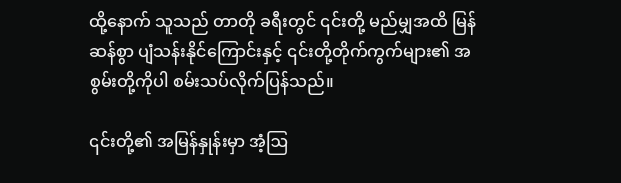ထို့နောက် သူသည် တာတို ခရီးတွင် ၎င်းတို့ မည်မျှအထိ မြန်ဆန်စွာ ပျံသန်းနိုင်ကြောင်းနှင့် ၎င်းတို့တိုက်ကွက်များ၏ အစွမ်းတို့ကိုပါ စမ်းသပ်လိုက်ပြန်သည်။

၎င်းတို့၏ အမြန်နှုန်းမှာ အံ့ဩ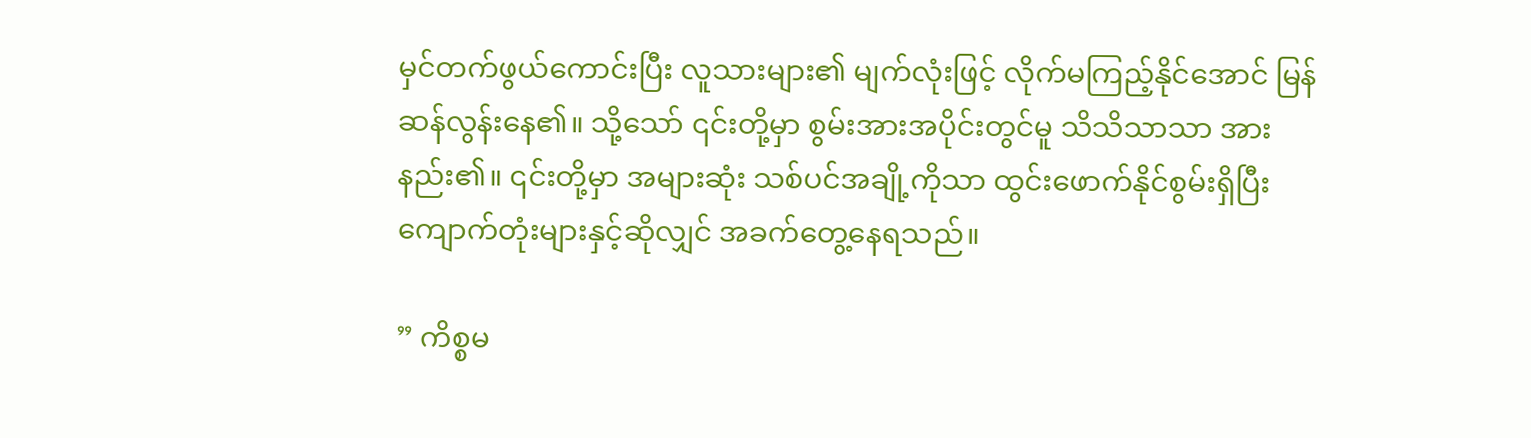မှင်တက်ဖွယ်ကောင်းပြီး လူသားများ၏ မျက်လုံးဖြင့် လိုက်မကြည့်နိုင်အောင် မြန်ဆန်လွန်းနေ၏။ သို့သော် ၎င်းတို့မှာ စွမ်းအားအပိုင်းတွင်မူ သိသိသာသာ အားနည်း၏။ ၎င်းတို့မှာ အများဆုံး သစ်ပင်အချို့ကိုသာ ထွင်းဖောက်နိုင်စွမ်းရှိပြီး ကျောက်တုံးများနှင့်ဆိုလျှင် အခက်တွေ့နေရသည်။

” ကိစ္စမ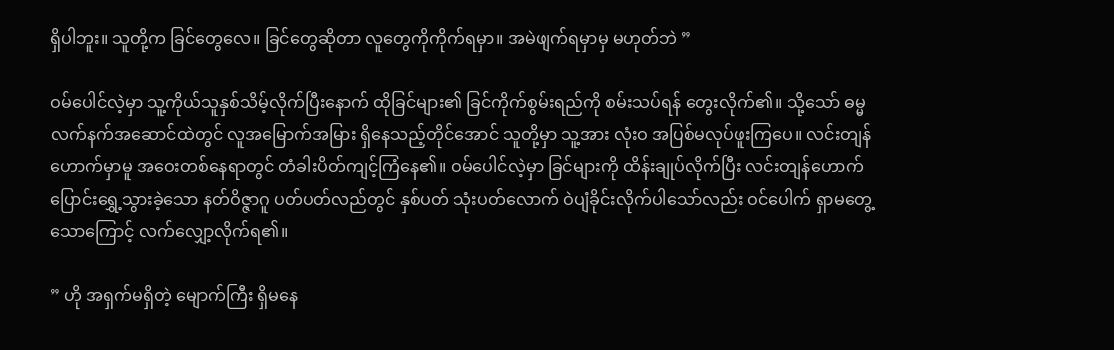ရှိပါဘူး။ သူတို့က ခြင်တွေလေ။ ခြင်တွေဆိုတာ လူတွေကိုကိုက်ရမှာ။ အမဲဖျက်ရမှာမှ မဟုတ်ဘဲ ”

ဝမ်ပေါင်လဲ့မှာ သူ့ကိုယ်သူနှစ်သိမ့်လိုက်ပြီးနောက် ထိုခြင်များ၏ ခြင်ကိုက်စွမ်းရည်ကို စမ်းသပ်ရန် တွေးလိုက်၏။ သို့သော် ဓမ္မလက်နက်အဆောင်ထဲတွင် လူအမြောက်အမြား ရှိနေသည့်တိုင်အောင် သူတို့မှာ သူ့အား လုံးဝ အပြစ်မလုပ်ဖူးကြပေ။ လင်းတျန်ဟောက်မှာမူ အဝေးတစ်နေရာတွင် တံခါးပိတ်ကျင့်ကြံနေ၏။ ဝမ်ပေါင်လဲ့မှာ ခြင်များကို ထိန်းချုပ်လိုက်ပြီး လင်းတျန်ဟောက် ပြောင်းရွှေ့သွားခဲ့သော နတ်ဝိဇ္ဇာဂူ ပတ်ပတ်လည်တွင် နှစ်ပတ် သုံးပတ်လောက် ဝဲပျံခိုင်းလိုက်ပါသော်လည်း ဝင်ပေါက် ရှာမတွေ့သောကြောင့် လက်လျှော့လိုက်ရ၏။

” ဟို အရှက်မရှိတဲ့ မျောက်ကြီး ရှိမနေ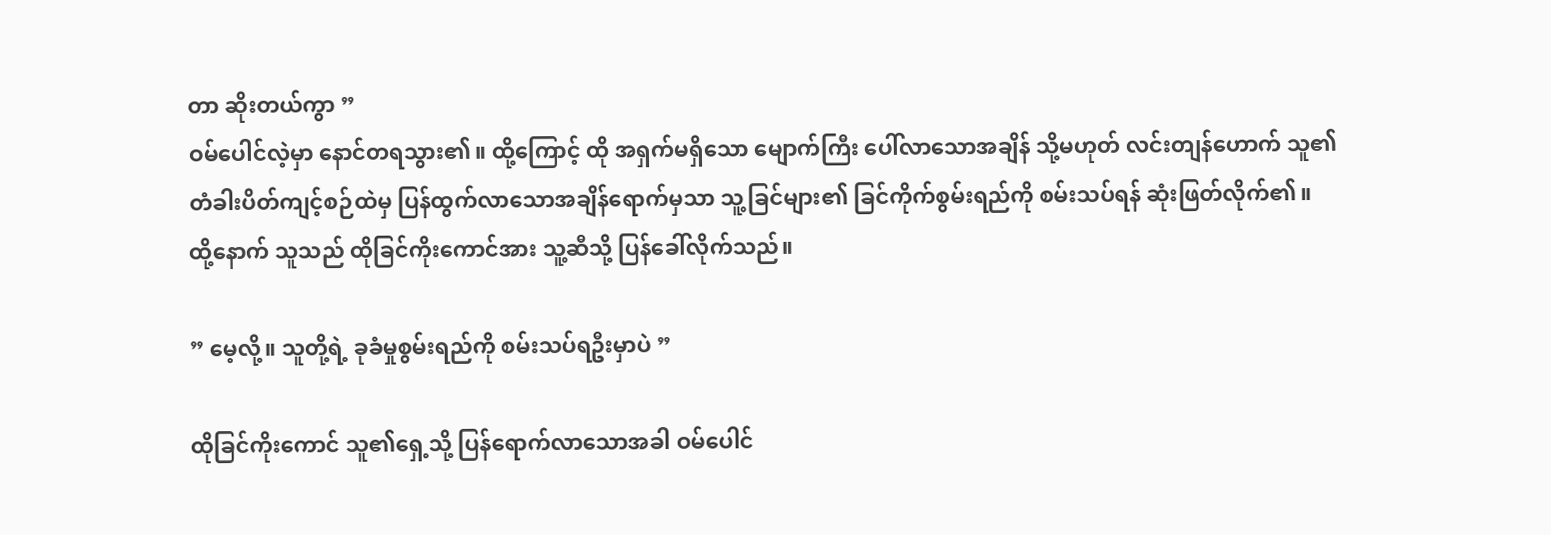တာ ဆိုးတယ်ကွာ ”
ဝမ်ပေါင်လဲ့မှာ နောင်တရသွား၏။ ထို့ကြောင့် ထို အရှက်မရှိသော မျောက်ကြီး ပေါ်လာသောအချိန် သို့မဟုတ် လင်းတျန်ဟောက် သူ၏ တံခါးပိတ်ကျင့်စဉ်ထဲမှ ပြန်ထွက်လာသောအချိန်ရောက်မှသာ သူ့ခြင်များ၏ ခြင်ကိုက်စွမ်းရည်ကို စမ်းသပ်ရန် ဆုံးဖြတ်လိုက်၏။ ထို့နောက် သူသည် ထိုခြင်ကိုးကောင်အား သူ့ဆီသို့ ပြန်ခေါ်လိုက်သည်။

” မေ့လို့။ သူတို့ရဲ့ ခုခံမှုစွမ်းရည်ကို စမ်းသပ်ရဦးမှာပဲ ”

ထိုခြင်ကိုးကောင် သူ၏ရှေ့သို့ ပြန်ရောက်လာသောအခါ ဝမ်ပေါင်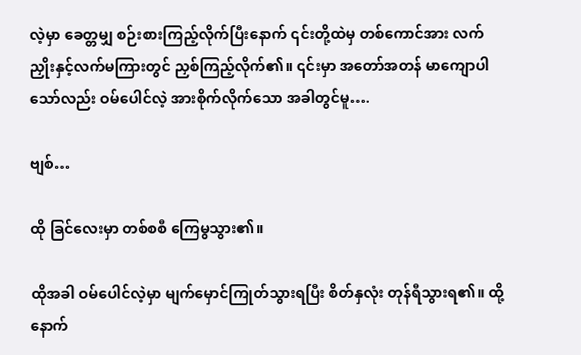လဲ့မှာ ခေတ္တမျှ စဉ်းစားကြည့်လိုက်ပြီးနောက် ၎င်းတို့ထဲမှ တစ်ကောင်အား လက်ညှိုးနှင့်လက်မကြားတွင် ညှစ်ကြည့်လိုက်၏။ ၎င်းမှာ အတော်အတန် မာကျောပါသော်လည်း ဝမ်ပေါင်လဲ့ အားစိုက်လိုက်သော အခါတွင်မူ….

ဗျစ်…

ထို ခြင်လေးမှာ တစ်စစီ ကြေမွသွား၏။

ထိုအခါ ဝမ်ပေါင်လဲ့မှာ မျက်မှောင်ကြုတ်သွားရပြီး စိတ်နှလုံး တုန်ရီသွားရ၏။ ထို့နောက်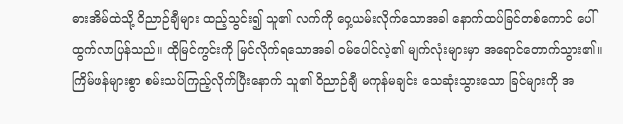ဓားအိမ်ထဲသို့ ဝိညာဉ်ချီများ ထည့်သွင်း၍ သူ၏ လက်ကို ဝှေ့ယမ်းလိုက်သောအခါ နောက်ထပ်ခြင်တစ်ကောင် ပေါ်ထွက်လာပြန်သည်။ ထိုမြင်ကွင်းကို မြင်လိုက်ရသောအခါ ဝမ်ပေါင်လဲ့၏ မျက်လုံးများမှာ အရောင်တောက်သွား၏။ ကြိမ်ဖန်များစွာ စမ်းသပ်ကြည့်လိုက်ပြီးနောက် သူ၏ ဝိညာဉ်ချီ မကုန်မချင်း သေဆုံးသွားသော ခြင်များကို အ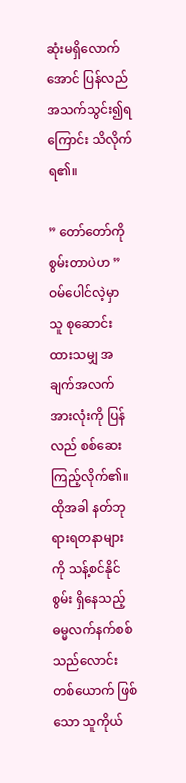ဆုံးမရှိလောက်အောင် ပြန်လည်အသက်သွင်း၍‌ရကြောင်း သိလိုက်ရ၏။

” တော်တော်ကို စွမ်းတာပဲဟ ”
ဝမ်ပေါင်လဲ့မှာ သူ စုဆောင်းထားသမျှ အချက်အလက်အားလုံးကို ပြန်လည် စစ်ဆေးကြည့်လိုက်၏။ ထိုအခါ နတ်ဘုရားရတနာများကို သန့်စင်နိုင်စွမ်း ရှိနေသည့် ဓမ္မလက်နက်စစ်သည်လောင်းတစ်ယောက် ဖြစ်သော သူကိုယ်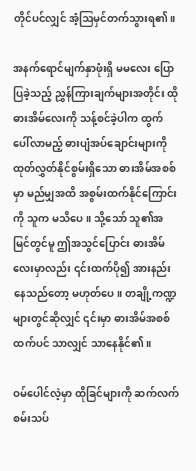တိုင်ပင်လျှင် အံ့ဩမှင်တက်သွားရ၏။

အနက်ရောင်မျက်နှာဖုံးရှိ မမလေး ပြောပြခဲ့သည့် ညွှန်ကြားချက်များအတိုင်း ထိုဓားအိမ်လေးကို သန့်စင်ခဲ့ပါက ထွက်ပေါ်လာမည့် ဓားပျံအပ်ချောင်းများကို ထုတ်လွှတ်နိုင်စွမ်းရှိသော ဓားအိမ်အစစ်မှာ မည်မျှအထိ အစွမ်းထက်နိုင်ကြောင်းကို သူက မသိပေ။ သို့သော် သူ၏အမြင်တွင်မူ ဤအသွင်ပြောင်း ဓားအိမ်လေးမှာလည်း ၎င်းထက်ပို၍ အားနည်းနေသည်တော့ မဟုတ်ပေ။ တချို့ကဏ္ဍများတွင်ဆိုလျှင် ၎င်းမှာ ဓားအိမ်အစစ်ထက်ပင် သာလျှင် သာနေနိုင်၏။

ဝမ်ပေါင်လဲ့မှာ ထိုခြင်များကို ဆက်လက်စမ်းသပ်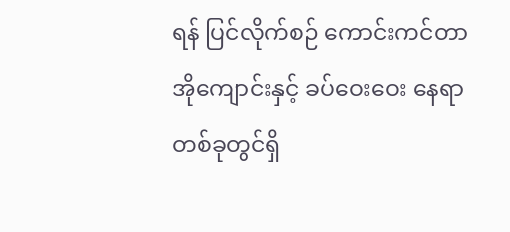ရန် ပြင်လိုက်စဉ် ကောင်းကင်တာအိုကျောင်းနှင့် ခပ်ဝေးဝေး နေရာတစ်ခုတွင်ရှိ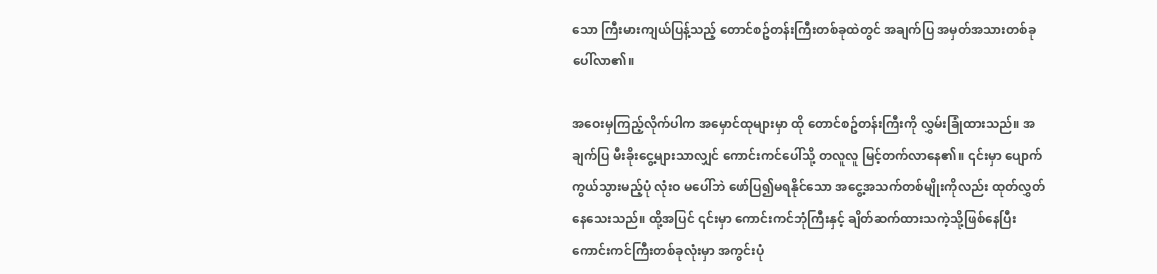သော ကြီးမားကျယ်ပြန့်သည့် တောင်စဥ်တန်းကြီးတစ်ခုထဲတွင် အချက်ပြ အမှတ်အသားတစ်ခု ပေါ်လာ၏။

အဝေးမှကြည့်လိုက်ပါက အမှောင်ထုများမှာ ထို တောင်စဥ်တန်းကြီးကို လွှမ်းခြုံထားသည်။ အချက်ပြ မီးခိုးငွေ့များသာလျှင် ကောင်းကင်ပေါ်သို့ တလူလူ မြင့်တက်လာနေ၏။ ၎င်းမှာ ပျောက်ကွယ်သွားမည့်ပုံ လုံးဝ မပေါ်ဘဲ ဖော်ပြ၍မရနိုင်သော အငွေ့အသက်တစ်မျိုးကိုလည်း ထုတ်လွှတ်နေသေးသည်။ ထို့အပြင် ၎င်းမှာ ကောင်းကင်ဘုံကြီးနှင့် ချိတ်ဆက်ထားသကဲ့သို့ဖြစ်နေပြီး ကောင်းကင်ကြီးတစ်ခုလုံးမှာ အကွင်းပုံ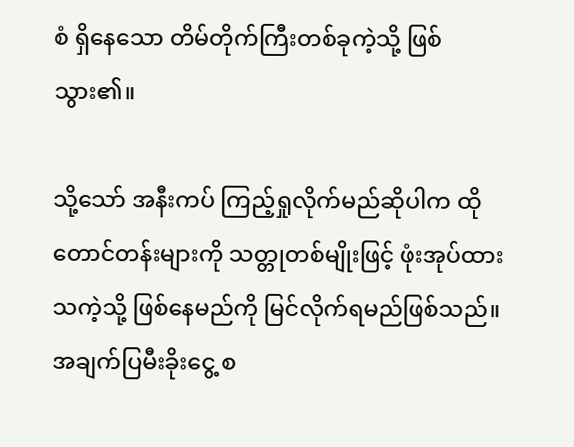စံ ရှိနေသော တိမ်တိုက်ကြီးတစ်ခုကဲ့သို့ ဖြစ်သွား၏။

သို့သော် အနီးကပ် ကြည့်ရှုလိုက်မည်ဆိုပါက ထို တောင်တန်းများကို သတ္တုတစ်မျိုးဖြင့် ဖုံးအုပ်ထားသကဲ့သို့ ဖြစ်နေမည်ကို မြင်လိုက်ရမည်ဖြစ်သည်။ အချက်ပြမီးခိုးငွေ့ စ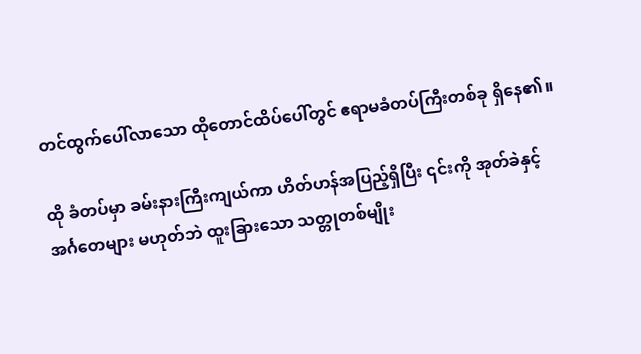တင်ထွက်ပေါ်လာသော ထိုတောင်ထိပ်ပေါ်တွင် ဧရာမခံတပ်ကြီးတစ်ခု ရှိနေ၏။

ထို ခံတပ်မှာ ခမ်းနားကြီးကျယ်ကာ ဟိတ်ဟန်အပြည့်ရှိပြီး ၎င်းကို အုတ်ခဲနှင့် အင်္ဂတေများ မဟုတ်ဘဲ ထူးခြားသော သတ္တုတစ်မျိုး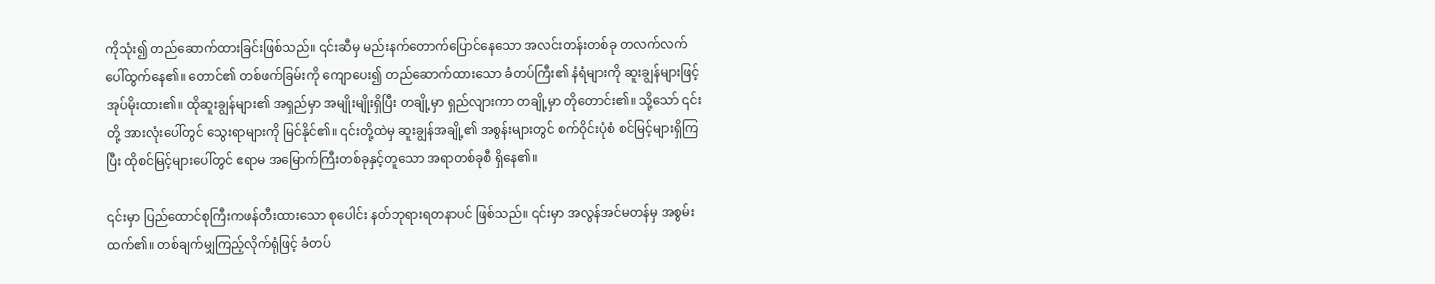ကိုသုံး၍ တည်ဆောက်ထားခြင်းဖြစ်သည်။ ၎င်းဆီမှ မည်းနက်တောက်ပြောင်နေသော အလင်းတန်းတစ်ခု တလက်လက် ပေါ်ထွက်နေ၏။ တောင်၏ တစ်ဖက်ခြမ်းကို ကျောပေး၍ တည်ဆောက်ထားသော ခံတပ်ကြီး၏ နံရံများကို ဆူးချွန်များဖြင့် အုပ်မိုးထား၏။ ထိုဆူးချွန်များ၏ အရှည်မှာ အမျိုးမျိုးရှိပြီး တချို့မှာ ရှည်လျားကာ တချို့မှာ တိုတောင်း၏။ သို့သော် ၎င်းတို့ အားလုံးပေါ်တွင် သွေးရာများကို မြင်နိုင်၏။ ၎င်းတို့ထဲမှ ဆူးချွန်အချို့၏ အစွန်းများတွင် စက်ဝိုင်းပုံစံ စင်မြင့်များရှိကြပြီး ထိုစင်မြင့်များပေါ်တွင် ဧရာမ အမြောက်ကြီးတစ်ခုနှင့်တူသော အရာတစ်ခုစီ ရှိနေ၏။

၎င်းမှာ ပြည်ထောင်စုကြီးကဖန်တီးထားသော စုပေါင်း နတ်ဘုရားရတနာပင် ဖြစ်သည်။ ၎င်းမှာ အလွန်အင်မတန်မှ အစွမ်းထက်၏။ တစ်ချက်မျှကြည့်လိုက်ရုံဖြင့် ခံတပ်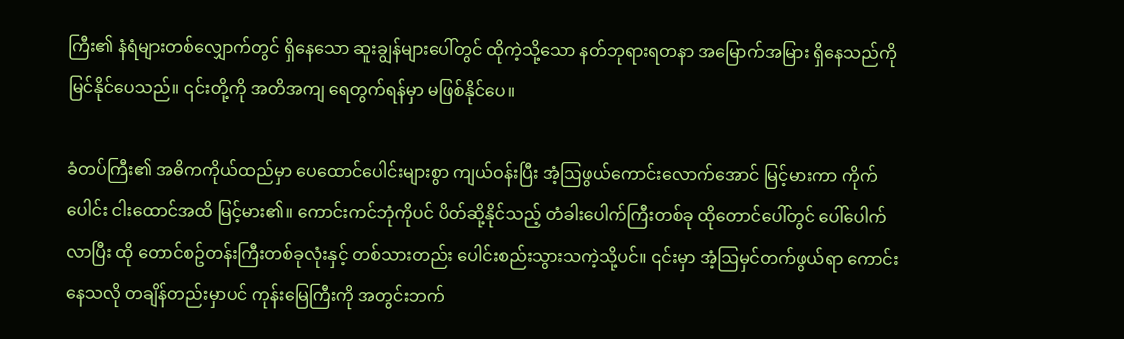ကြီး၏ နံရံများတစ်လျှောက်တွင် ရှိနေသော ဆူးချွန်များပေါ်တွင် ထိုကဲ့သို့သော နတ်ဘုရားရတနာ အမြောက်အမြား ရှိနေသည်ကို မြင်နိုင်ပေသည်။ ၎င်းတို့ကို အတိအကျ ရေတွက်ရန်မှာ မဖြစ်နိုင်ပေ။

ခံတပ်ကြီး၏ အဓိကကိုယ်ထည်မှာ ပေထောင်ပေါင်းများစွာ ကျယ်ဝန်းပြီး အံ့ဩဖွယ်ကောင်းလောက်အောင် မြင့်မားကာ ကိုက်ပေါင်း ငါးထောင်အထိ မြင့်မား၏။ ကောင်းကင်ဘုံကိုပင် ပိတ်ဆို့နိုင်သည့် တံခါးပေါက်ကြီးတစ်ခု ထိုတောင်ပေါ်တွင် ပေါ်ပေါက်လာပြီး ထို တောင်စဥ်တန်းကြီးတစ်ခုလုံးနှင့် တစ်သားတည်း ပေါင်းစည်းသွားသကဲ့သို့ပင်။ ၎င်းမှာ အံ့ဩမှင်တက်ဖွယ်ရာ ကောင်းနေသလို တချိန်တည်းမှာပင် ကုန်းမြေကြီးကို အတွင်းဘက်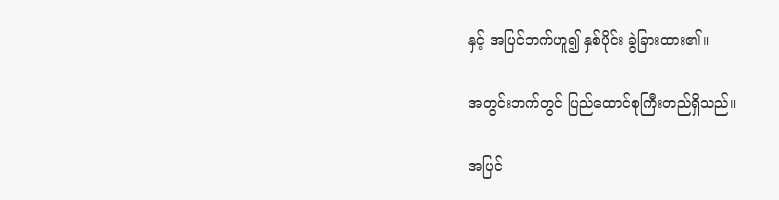နှင့် အပြင်ဘက်ဟူ၍ နှစ်ပိုင်း ခွဲခြားထား၏။

အတွင်းဘက်တွင် ပြည်ထောင်စုကြီးတည်ရှိသည်။

အပြင်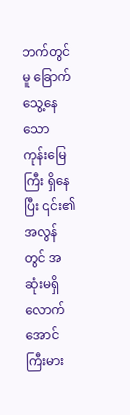ဘက်တွင်မူ ခြောက်သွေ့နေသော ကုန်းမြေကြီး ရှိနေပြီး ၎င်း၏အလွန်တွင် အဆုံးမရှိလောက်အောင် ကြီးမား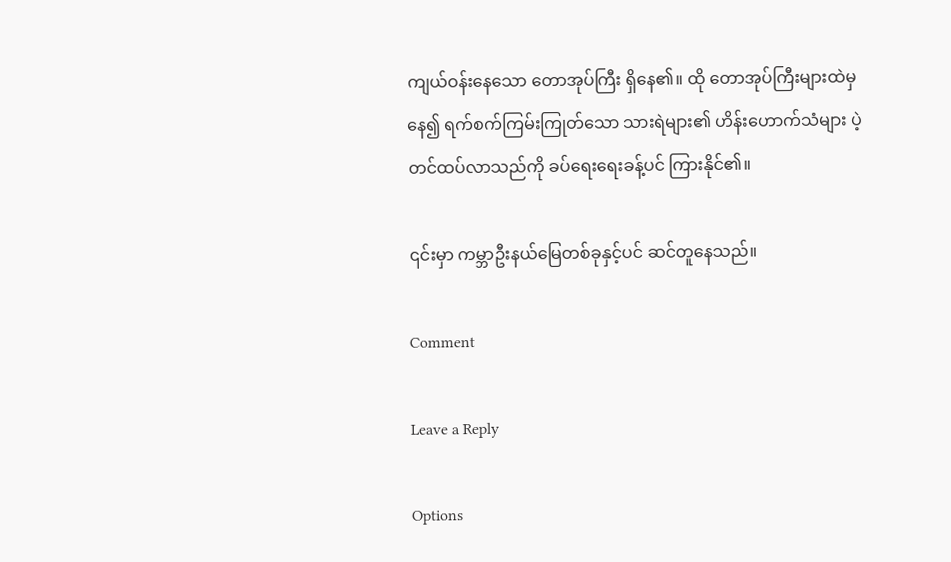ကျယ်ဝန်းနေသော တောအုပ်ကြီး ရှိနေ၏။ ထို တောအုပ်ကြီးများထဲမှနေ၍ ရက်စက်ကြမ်းကြုတ်သော သားရဲများ၏ ဟိန်းဟောက်သံများ ပဲ့တင်ထပ်လာသည်ကို ခပ်ရေးရေးခန့်ပင် ကြားနိုင်၏။

၎င်းမှာ ကမ္ဘာဦးနယ်မြေတစ်ခုနှင့်ပင် ဆင်တူနေသည်။

Comment

Leave a Reply

Options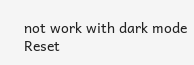not work with dark mode
Reset